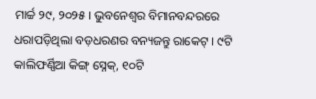ମାର୍ଚ୍ଚ ୨୯, ୨୦୨୫ । ଭୁବନେଶ୍ୱର ବିମାନବନ୍ଦରରେ ଧରାପଡ଼ିଥିଲା ବଡ଼ଧରଣର ବନ୍ୟଜନ୍ତୁ ରାକେଟ୍‌ । ୯ଟି କାଲିଫର୍ଣ୍ଣିଆ କିଙ୍ଗ୍ ସ୍ନେକ୍‌, ୧୦ଟି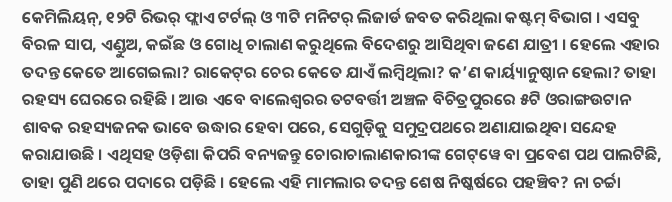କେମିଲିୟନ୍, ୧୨ଟି ରିଭର୍ ଫ୍ଲାଏ ଟର୍ଟଲ୍ ଓ ୩ଟି ମନିଟର୍ ଲିଜାର୍ଡ ଜବତ କରିଥିଲା କଷ୍ଟମ୍ ବିଭାଗ । ଏସବୁ ବିରଳ ସାପ, ଏଣ୍ଡୁଅ, କଇଁଛ ଓ ଗୋଧି ଚାଲାଣ କରୁଥିଲେ ବିଦେଶରୁ ଆସିଥିବା ଜଣେ ଯାତ୍ରୀ । ହେଲେ ଏହାର ତଦନ୍ତ କେତେ ଆଗେଇଲା? ରାକେଟ୍‌ର ଚେର କେତେ ଯାଏଁ ଲମ୍ୱିଥିଲା? କ’ଣ କାର୍ୟ୍ୟାନୁଷ୍ଠାନ ହେଲା? ତାହା ରହସ୍ୟ ଘେରରେ ରହିଛି । ଆଉ ଏବେ ବାଲେଶ୍ୱରର ତଟବର୍ତ୍ତୀ ଅଞ୍ଚଳ ବିଚିତ୍ରପୁରରେ ୫ଟି ଓରାଙ୍ଗଉଟାନ ଶାବକ ରହସ୍ୟଜନକ ଭାବେ ଉଦ୍ଧାର ହେବା ପରେ, ସେଗୁଡ଼ିକୁ ସମୁଦ୍ରପଥରେ ଅଣାଯାଇଥିବା ସନ୍ଦେହ କରାଯାଉଛି । ଏଥିସହ ଓଡ଼ିଶା କିପରି ବନ୍ୟଜନ୍ତୁ ଚୋରାଚାଲାଣକାରୀଙ୍କ ଗେଟ୍‌ୱେ ବା ପ୍ରବେଶ ପଥ ପାଲଟିଛି, ତାହା ପୁଣି ଥରେ ପଦାରେ ପଡ଼ିଛି । ହେଲେ ଏହି ମାମଲାର ତଦନ୍ତ ଶେଷ ନିଷ୍କର୍ଷରେ ପହଞ୍ଚିବ? ନା ଚର୍ଚ୍ଚା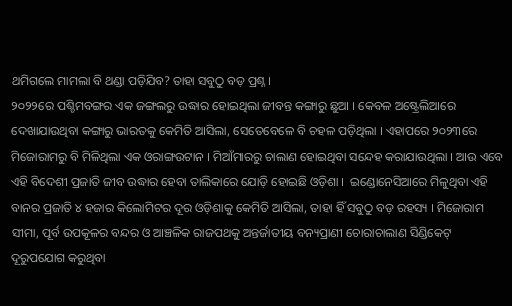ଥମିଗଲେ ମାମଲା ବି ଥଣ୍ଡା ପଡ଼ିଯିବ? ତାହା ସବୁଠୁ ବଡ଼ ପ୍ରଶ୍ନ ।
୨୦୨୨ରେ ପଶ୍ଚିମବଙ୍ଗର ଏକ ଜଙ୍ଗଲରୁ ଉଦ୍ଧାର ହୋଇଥିଲା ଜୀବନ୍ତ କଙ୍ଗାରୁ ଛୁଆ । କେବଳ ଅଷ୍ଟ୍ରେଲିଆରେ ଦେଖାଯାଉଥିବା କଙ୍ଗାରୁ ଭାରତକୁ କେମିତି ଆସିଲା, ସେତେବେଳେ ବି ଚହଳ ପଡ଼ିଥିଲା । ଏହାପରେ ୨୦୨୩ରେ ମିଜୋରାମରୁ ବି ମିଳିଥିଲା ଏକ ଓରାଙ୍ଗଉଟାନ । ମିଆଁମାରରୁ ଚାଲାଣ ହୋଇଥିବା ସନ୍ଦେହ କରାଯାଉଥିଲା । ଆଉ ଏବେ ଏହି ବିଦେଶୀ ପ୍ରଜାତି ଜୀବ ଉଦ୍ଧାର ହେବା ତାଲିକାରେ ଯୋଡ଼ି ହୋଇଛି ଓଡ଼ିଶା ।  ଇଣ୍ଡୋନେସିଆରେ ମିଳୁଥିବା ଏହି ବାନର ପ୍ରଜାତି ୪ ହଜାର କିଲୋମିଟର ଦୂର ଓଡ଼ିଶାକୁ କେମିତି ଆସିଲା, ତାହା ହିଁ ସବୁଠୁ ବଡ଼ ରହସ୍ୟ । ମିଜୋରାମ ସୀମା, ପୂର୍ବ ଉପକୂଳର ବନ୍ଦର ଓ ଆଞ୍ଚଳିକ ରାଜପଥକୁ ଅନ୍ତର୍ଜାତୀୟ ବନ୍ୟପ୍ରାଣୀ ଚୋରାଚାଲାଣ ସିଣ୍ଡିକେଟ୍ ଦୂରୁପଯୋଗ କରୁଥିବା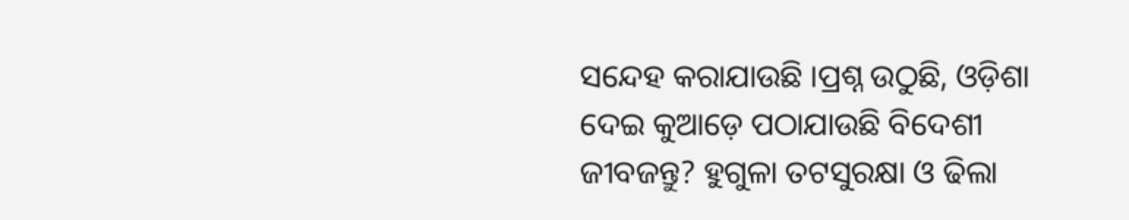ସନ୍ଦେହ କରାଯାଉଛି ।ପ୍ରଶ୍ନ ଉଠୁଛି, ଓଡ଼ିଶା ଦେଇ କୁଆଡ଼େ ପଠାଯାଉଛି ବିଦେଶୀ ଜୀବଜନ୍ତୁ? ହୁଗୁଳା ତଟସୁରକ୍ଷା ଓ ଢିଲା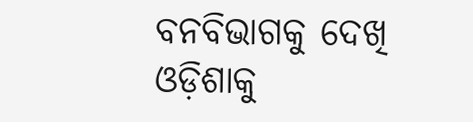ବନବିଭାଗକୁ ଦେଖି ଓଡ଼ିଶାକୁ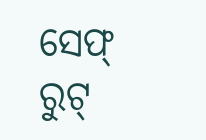ସେଫ୍ ରୁଟ୍‌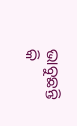ଭାବୁଛନ୍ତି କି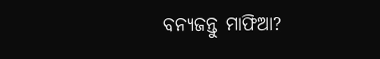ବନ୍ୟଜନ୍ତୁ ମାଫିଆ?